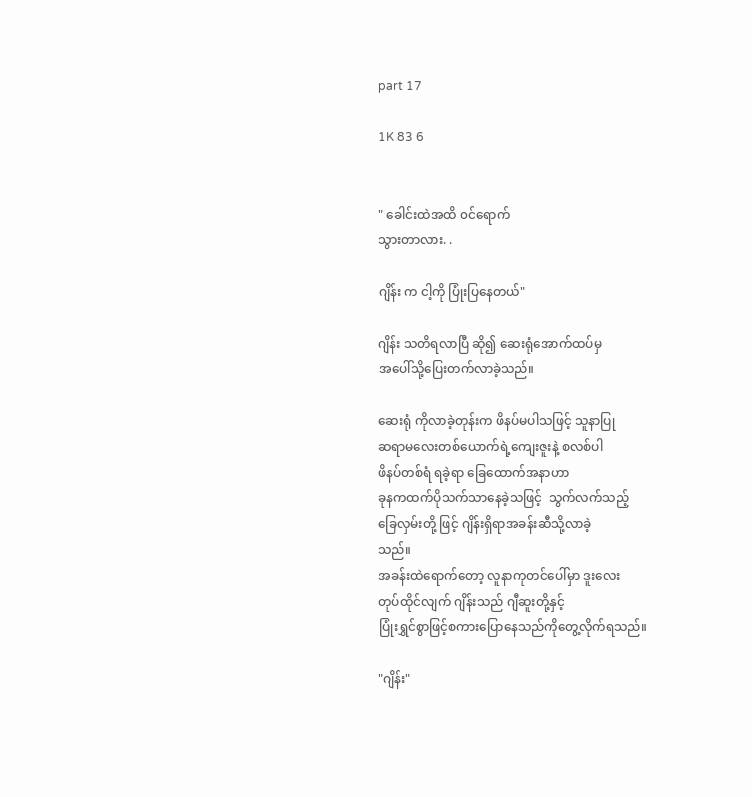part 17

1K 83 6


" ခေါင်းထဲအထိ ၀င်ရောက်
သွားတာလား. .

ဂျိန်း က ငါ့ကို ပြုံးပြနေတယ်"

ဂျိန်း သတိရလာပြီ ဆို၍ ဆေးရုံအောက်ထပ်မှ
အပေါ်သို့ပြေးတက်လာခဲ့သည်။

ဆေးရုံ ကိုလာခဲ့တုန်းက ဖိနပ်မပါသဖြင့် သူနာပြု
ဆရာမလေးတစ်ယောက်ရဲ့ကျေးဇူးနဲ့ စလစ်ပါ
ဖိနပ်တစ်ရံ ရခဲ့ရာ ခြေထောက်အနာဟာ
ခုနကထက်ပိုသက်သာနေခဲ့သဖြင့်  သွက်လက်သည့်
ခြေလှမ်းတို့ ဖြင့် ဂျိန်းရှိရာအခန်းဆီသို့လာခဲ့
သည်။
အခန်းထဲရောက်တော့ လူနာကုတင်ပေါ်မှာ ဒူးလေး
တုပ်ထိုင်လျက် ဂျိန်းသည် ဂျီဆူးတို့နှင့်
ပြုံးရွှင်စွာဖြင့်စကားပြောနေသည်ကိုတွေ့လိုက်ရသည်။

"ဂျိန်း"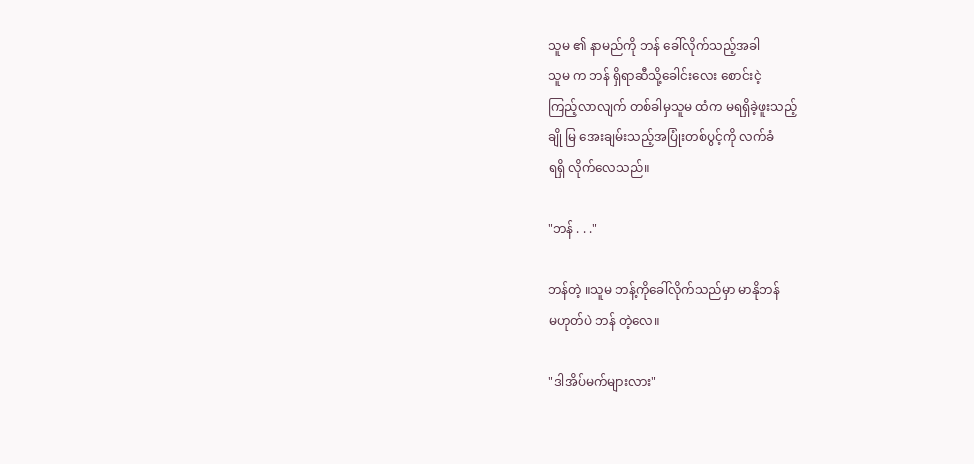သူမ ၏ နာမည်ကို ဘန် ခေါ်လိုက်သည့်အခါ
သူမ က ဘန် ရှိရာဆီသို့ခေါင်းလေး စောင်းငဲ့
ကြည့်လာလျက် တစ်ခါမှသူမ ထံက မရရှိခဲ့ဖူးသည့်
ချို မြ အေးချမ်းသည့်အပြုံးတစ်ပွင့်ကို လက်ခံ
ရရှိ လိုက်လေသည်။

"ဘန် . . ."

ဘန်တဲ့ ။သူမ ဘန့်ကိုခေါ်လိုက်သည်မှာ မာနိုဘန်
မဟုတ်ပဲ ဘန် တဲ့လေ။

"ဒါအိပ်မက်များလား"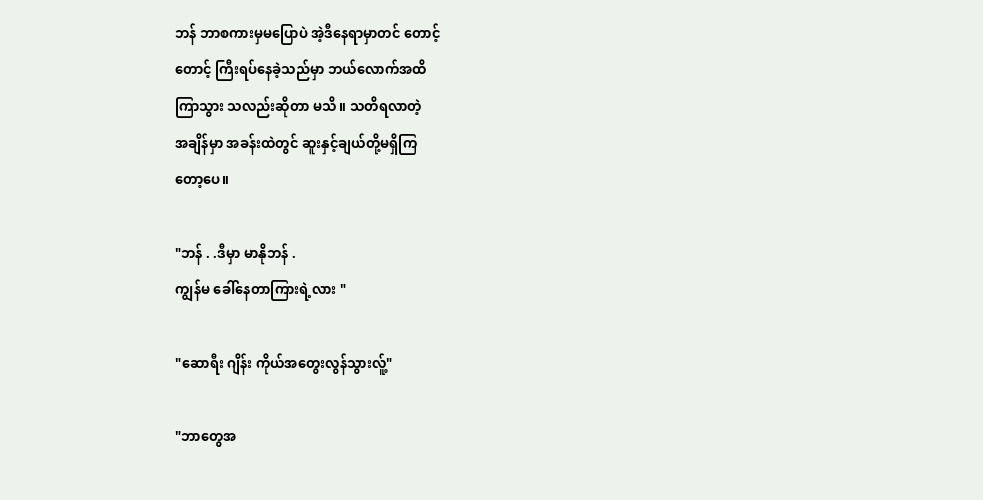ဘန် ဘာစကားမှမပြောပဲ အဲ့ဒီနေရာမှာတင် တောင့်
တောင့် ကြီးရပ်နေခဲ့သည်မှာ ဘယ်လောက်အထိ
ကြာသွား သလည်းဆိုတာ မသိ။ သတိရလာတဲ့
အချိန်မှာ အခန်းထဲတွင် ဆူးနှင့်ချယ်တို့မရှိကြ
တော့ပေ။

"ဘန် . .ဒီမှာ မာနိုဘန် .
ကျွန်မ ခေါ်နေတာကြားရဲ့လား "

"ဆောရီး ဂျိန်း ကိုယ်အတွေးလွန်သွားလ်ူ့"

"ဘာတွေအ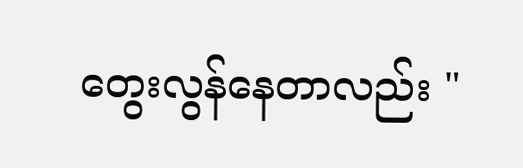တွေးလွန်နေတာလည်း "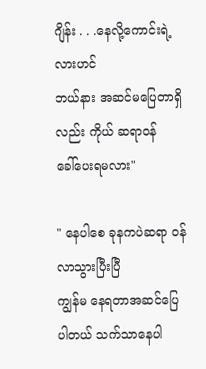ဂျိန်း . . .နေလို့ကောင်းရဲ့လားဟင်
ဘယ်နား အဆင်မပြေတာရှိလည်း ကိုယ် ဆရာ၀န်
ခေါ်ပေးရမလား"

" နေပါစေ ခုနကပဲဆရာ ၀န် လာသွားပြီးပြီ
ကျွန်မ နေရတာအဆင်ပြေ ပါတယ် သက်သာနေပါ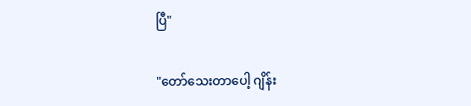ပြီ"

"တော်သေးတာပေါ့ ဂျိန်း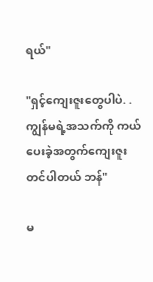ရယ်"

"ရှင့်ကျေးဇူးတွေပါပဲ. .ကျွန်မရဲ့အသက်ကို ကယ်
ပေးခဲ့အတွက်ကျေးဇူးတင်ပါတယ် ဘန်"

မ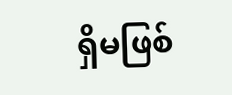ရှိမဖြစ်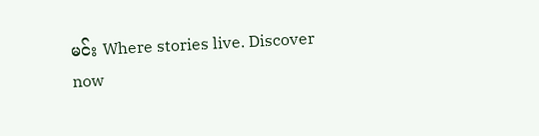မင်း Where stories live. Discover now